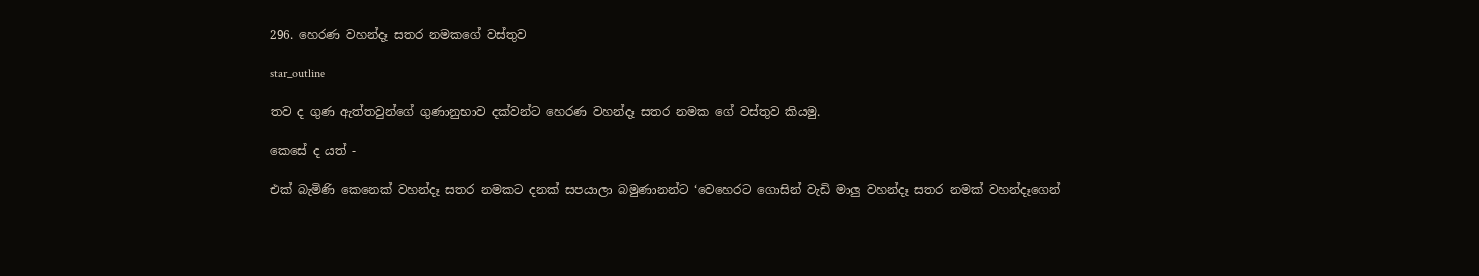296. හෙරණ වහන්දෑ සතර නමකගේ වස්තුව

star_outline

තව ද ගුණ ඇත්තවුන්ගේ ගුණානුභාව දක්වන්ට හෙරණ වහන්දෑ සතර නමක ගේ වස්තුව කියමු.

කෙසේ ද යත් -

එක් බැමිණි කෙනෙක් වහන්දෑ සතර නමකට දනක් සපයාලා බමුණානන්ට ‘වෙහෙරට ගොසින් වැඩි මාලු වහන්දෑ සතර නමක් වහන්දෑගෙන්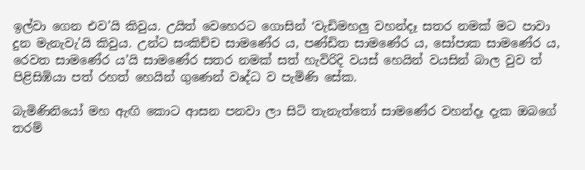ඉල්වා ගෙන එව’යි කිවුය. උයිත් වෙහෙරට ගොසින් ‘වැඩිමහලු වහන්දෑ සතර නමක් මට පාවා දුන මැනැවැ’යි කිවුය. උන්ට සංකිච්ච සාමණේර ය, පණ්ඩිත සාමණේර ය, සෝපාක සාමණේර ය, රෙවත සාමණේර ය’යි සාමණේර සතර නමක් සත් හැවිරිදි වයස් හෙයින් වයසින් බාල වුව ත් පිළිසිඹියා පත් රහත් හෙයින් ගුණෙන් වෘද්ධ ව පැමිණි සේක.

බැමිණිනියෝ මහ ඇඟි කොට ආසන පනවා ලා සිටි තැනැත්තෝ සාමණේර වහන්දෑ දැක ඔබගේ තරම්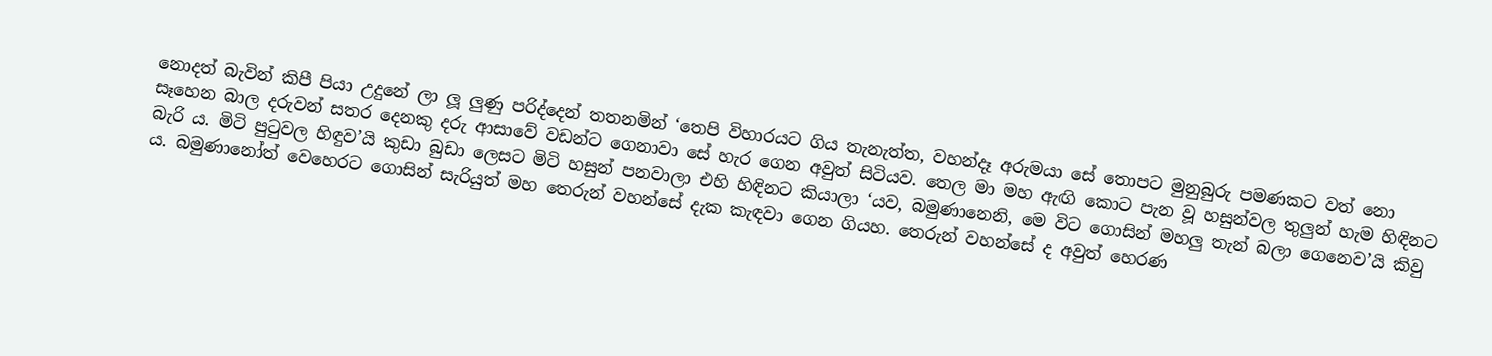නොදත් බැවින් කිපී පියා උදුනේ ලා ලූ ලුණු පරිද්දෙන් තතනමින් ‘තෙපි විහාරයට ගිය තැනැත්ත, වහන්දෑ අරුමයා සේ තොපට මුනුබුරු පමණකට වත් නො සෑහෙන බාල දරුවන් සතර දෙනකු දරු ආසාවේ වඩන්ට ගෙනාවා සේ හැර ගෙන අවුත් සිටියව. තෙල මා මහ ඇඟි කොට පැන වූ හසුන්වල තුලුන් හැම හිඳිනට බැරි ය. මිටි පුටුවල හිඳුව’යි කුඩා බුඩා ලෙසට මිටි හසුන් පනවාලා එහි හිඳිනට කියාලා ‘යව, බමුණානෙනි, මෙ විට ගොසින් මහලු තැන් බලා ගෙනෙව’යි කිවු ය. බමුණානෝත් වෙහෙරට ගොසින් සැරියුත් මහ තෙරුන් වහන්සේ දැක කැඳවා ගෙන ගියහ. තෙරුන් වහන්සේ ද අවුත් හෙරණ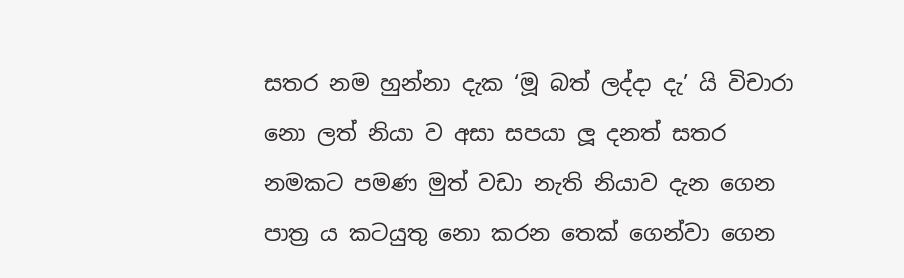සතර නම හුන්නා දැක ‘මූ බත් ලද්දා දැ’ යි විචාරා නො ලත් නියා ව අසා සපයා ලූ දනත් සතර නමකට පමණ මුත් වඩා නැති නියාව දැන ගෙන පාත්‍ර ය කටයුතු නො කරන තෙක් ගෙන්වා ගෙන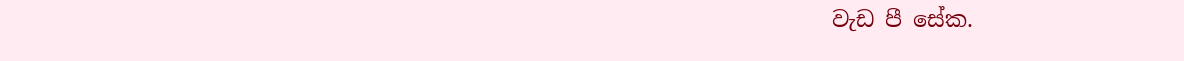වැඩ පී සේක.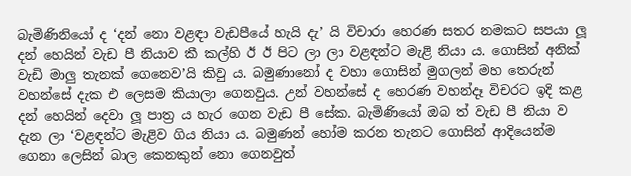බැමිණිනියෝ ද ‘දන් නො වළඳා වැඩපීයේ හැයි දැ’ යි විචාරා හෙරණ සතර නමකට සපයා ලූ දන් හෙයින් වැඩ පී නියාව කී කල්හි ඊ ඊ පිට ලා ලා වළඳන්ට මැළි නියා ය. ගොසින් අනික් වැඩි මාලු තැනක් ගෙනෙව’යි කිවු ය. බමුණානෝ ද වහා ගොසින් මුගලන් මහ තෙරුන් වහන්සේ දැක එ ලෙසම කියාලා ගෙනවුය. උන් වහන්සේ ද හෙරණ වහන්දෑ විචරට ඉදි කළ දන් හෙයින් දෙවා ලූ පාත්‍ර ය හැර ගෙන වැඩ පී සේක. බැමිණියෝ ඔබ ත් වැඩ පී නියා ව දැන ලා ‘වළඳන්ට මැළිව ගිය නියා ය. බමුණන් හෝම කරන තැනට ගොසින් ආදියෙන්ම ගෙනා ලෙසින් බාල කෙනකුන් නො ගෙනවුත්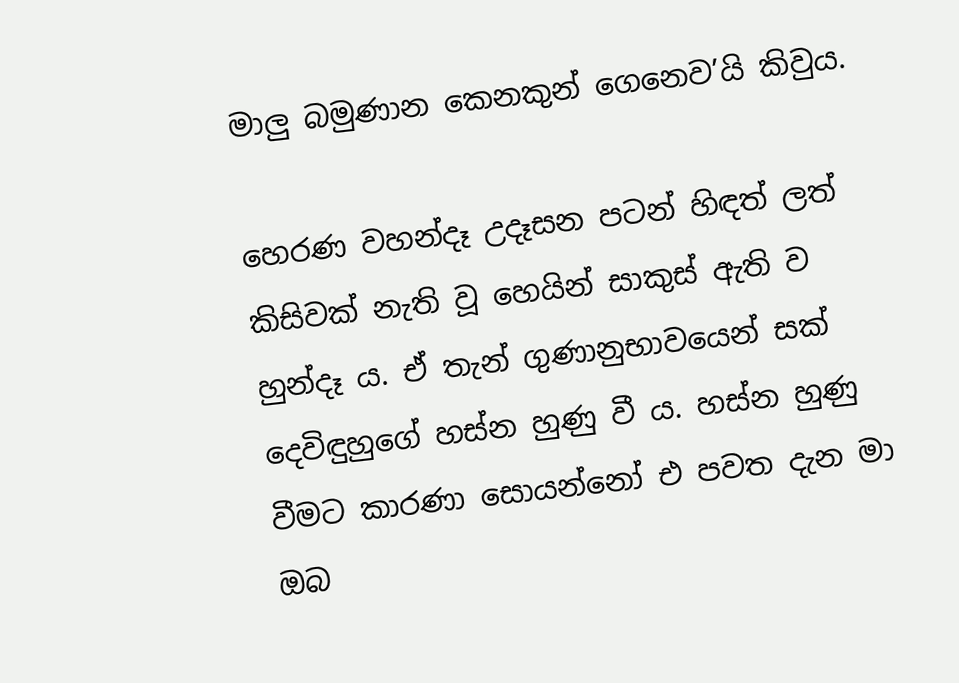මාලු බමුණාන කෙනකුන් ගෙනෙව’යි කිවුය.

හෙරණ වහන්දෑ උදෑසන පටන් හිඳත් ලත් කිසිවක් නැති වූ හෙයින් සාකුස් ඇති ව හුන්දෑ ය. ඒ තැන් ගුණානුභාවයෙන් සක් දෙවිඳුහුගේ හස්න හුණු වී ය. හස්න හුණු වීමට කාරණා සොයන්නෝ එ පවත දැන මා ඔබ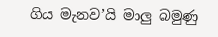ගිය මැනව’යි මාලු බමුණු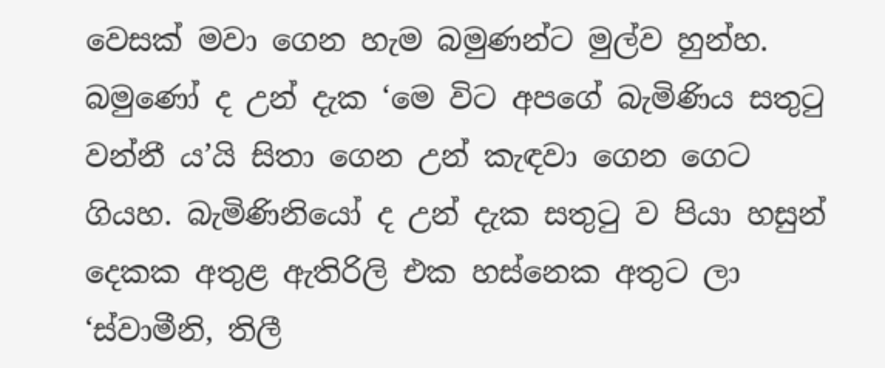වෙසක් මවා ගෙන හැම බමුණන්ට මුල්ව හුන්හ. බමුණෝ ද උන් දැක ‘මෙ විට අපගේ බැමිණිය සතුටු වන්නී ය’යි සිතා ගෙන උන් කැඳවා ගෙන ගෙට ගියහ. බැමිණිනියෝ ද උන් දැක සතුටු ව පියා හසුන් දෙකක අතුළ ඇතිරිලි එක හස්නෙක අතුට ලා ‘ස්වාමීනි, තිලී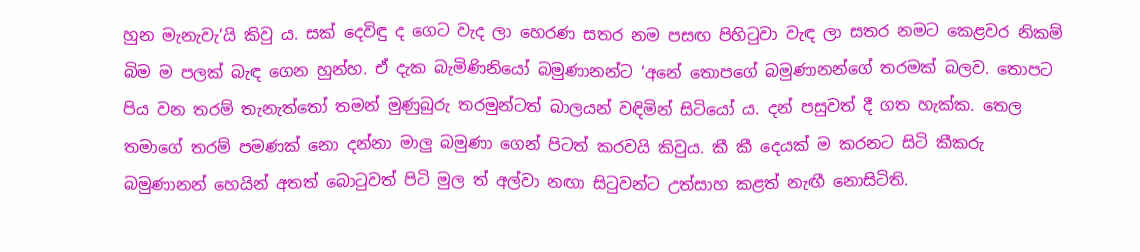හුන මැනැවැ’යි කිවු ය. සක් දෙවිඳු ද ගෙට වැද ලා හෙරණ සතර නම පසඟ පිහිටුවා වැඳ ලා සතර නමට කෙළවර නිකම් බිම ම පලක් බැඳ ගෙන හුන්හ. ඒ දැක බැමිණිනියෝ බමුණානන්ට ‘අනේ තොපගේ බමුණානන්ගේ තරමක් බලව. තොපට පිය වන තරම් තැනැත්තෝ තමන් මුණුබුරු තරමුන්ටත් බාලයන් වඳිමින් සිටියෝ ය. දන් පසුවත් දී ගත හැක්ක. තෙල තමාගේ තරම් පමණක් නො දන්නා මාලු බමුණා ගෙන් පිටත් කරවයි කිවුය. කී කී දෙයක් ම කරනට සිටි කීකරු බමුණානන් හෙයින් අතත් බොටුවත් පිටි මුල ත් අල්වා නඟා සිටුවන්ට උත්සාහ කළත් නැඟී නොසිටිති.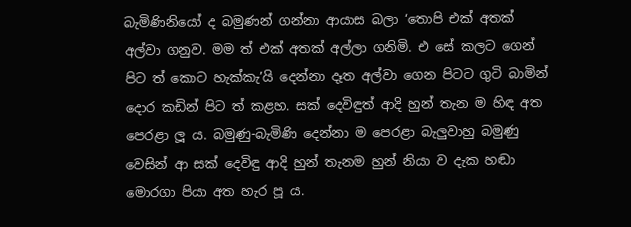බැමිණිනියෝ ද බමුණන් ගන්නා ආයාස බලා ‘තොපි එක් අතක් අල්වා ගනුව. මම ත් එක් අතක් අල්ලා ගනිමි. එ සේ කලට ගෙන් පිට ත් කොට හැක්කැ’යි දෙන්නා දෑත අල්වා ගෙන පිටට ගුටි බාමින් දොර කඩින් පිට ත් කළහ. සක් දෙවිඳුත් ආදි හුන් තැන ම හිඳ අත පෙරළා ලූ ය. බමුණු-බැමිණි දෙන්නා ම පෙරළා බැලුවාහු බමුණු වෙසින් ආ සක් දෙවිඳු ආදි හුන් තැනම හුන් නියා ව දැක හඬා මොරගා පියා අත හැර පූ ය.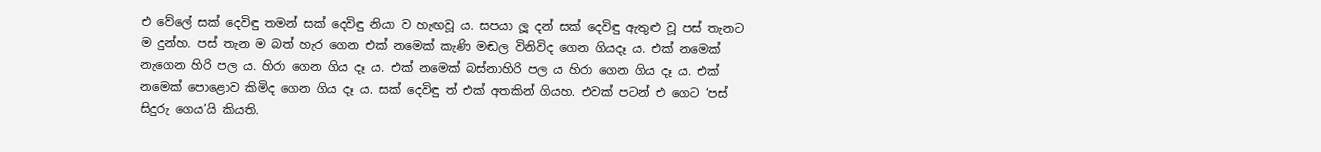එ වේලේ සක් දෙවිඳු තමන් සක් දෙවිඳු නියා ව හැඟවූ ය. සපයා ලූ දන් සක් දෙවිඳු ඇතුළු වූ පස් තැනට ම දුන්හ. පස් තැන ම බත් හැර ගෙන එක් නමෙක් කැණි මඬල විනිවිද ගෙන ගියදෑ ය. එක් නමෙක් නැගෙන හිරි පල ය. හිරා ගෙන ගිය දෑ ය. එක් නමෙක් බස්නාහිරි පල ය හිරා ගෙන ගිය දෑ ය. එක් නමෙක් පොළොව කිමිද ගෙන ගිය දෑ ය. සක් දෙවිඳු ත් එක් අතකින් ගියහ. එවක් පටන් එ ගෙට ‘පස් සිදුරු ගෙය’යි කියති.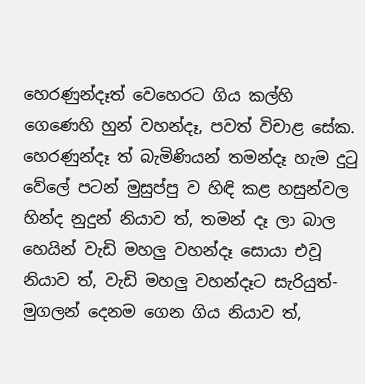හෙරණුන්දෑත් වෙහෙරට ගිය කල්හි ගෙණෙහි හුන් වහන්දෑ, පවත් විචාළ සේක. හෙරණුන්දෑ ත් බැමිණියන් තමන්දෑ හැම දුටු වේලේ පටන් මුසුප්පු ව හිඳි කළ හසුන්වල හින්ද නුදුන් නියාව ත්, තමන් දෑ ලා බාල හෙයින් වැඩි මහලු වහන්දෑ සොයා එවූ නියාව ත්, වැඩි මහලු වහන්දෑට සැරියුත්-මුගලන් දෙනම ගෙන ගිය නියාව ත්,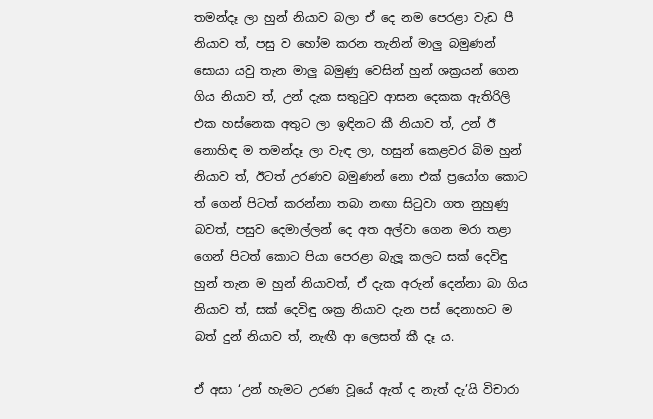තමන්දෑ ලා හුන් නියාව බලා ඒ දෙ නම පෙරළා වැඩ පී නියාව ත්, පසු ව හෝම කරන තැනින් මාලු බමුණන් සොයා යවු තැන මාලු බමුණු වෙසින් හුන් ශක්‍රයන් ගෙන ගිය නියාව ත්, උන් දැක සතුටුව ආසන දෙකක ඇතිරිලි එක හස්නෙක අතුට ලා ඉඳිනට කී නියාව ත්, උන් ඊ නොහිඳ ම තමන්දෑ ලා වැඳ ලා, හසුන් කෙළවර බිම හුන් නියාව ත්, ඊටත් උරණව බමුණන් නො එක් ප්‍රයෝග කොට ත් ගෙන් පිටත් කරන්නා තබා නඟා සිටුවා ගත නුහුණු බවත්, පසුව දෙමාල්ලන් දෙ අත අල්වා ගෙන මරා තළා ගෙන් පිටත් කොට පියා පෙරළා බැලූ කලට සක් දෙවිඳු හුන් තැන ම හුන් නියාවත්, ඒ දැක අරුන් දෙන්නා බා ගිය නියාව ත්, සක් දෙවිඳු ශක්‍ර නියාව දැන පස් දෙනාහට ම බත් දුන් නියාව ත්, නැඟී ආ ලෙසත් කී දෑ ය.

ඒ අසා ‘උන් හැමට උරණ වූයේ ඇත් ද නැත් දැ’යි විචාරා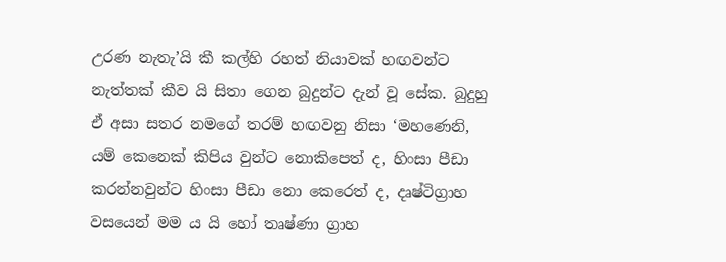උරණ නැතැ’යි කී කල්හි රහත් නියාවක් හඟවන්ට නැත්තක් කීව යි සිතා ගෙන බුදුන්ට දැන් වූ සේක. බුදුහු ඒ අසා සතර නමගේ තරම් හඟවනු නිසා ‘මහණෙනි, යම් කෙනෙක් කිපිය වුන්ට නොකිපෙත් ද, හිංසා පීඩා කරන්නවුන්ට හිංසා පීඩා නො කෙරෙත් ද, දෘෂ්ටිග්‍රාහ වසයෙන් මම ය යි හෝ තෘෂ්ණා ග්‍රාහ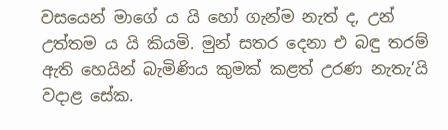වසයෙන් මාගේ ය යි හෝ ගැන්ම නැත් ද, උන් උත්තම ය යි කියමි. මුන් සතර දෙනා එ බඳු තරම් ඇති හෙයින් බැමිණිය කුමක් කළත් උරණ නැතැ’යි වදාළ සේක.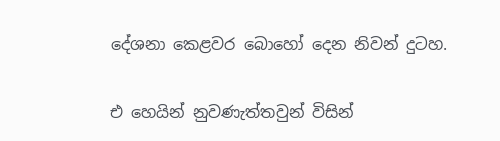දේශනා කෙළවර බොහෝ දෙන නිවන් දුටහ.

එ හෙයින් නුවණැත්තවුන් විසින්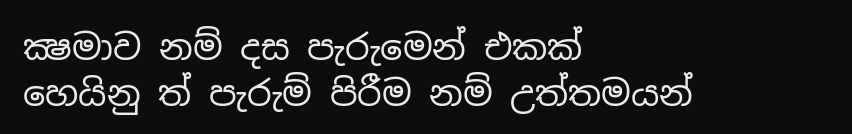ක්‍ෂමාව නම් දස පැරුමෙන් එකක් හෙයිනු ත් පැරුම් පිරීම නම් උත්තමයන්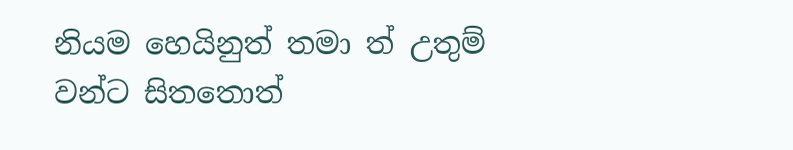නියම හෙයිනුත් තමා ත් උතුම් වන්ට සිතතොත්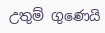උතුම් ගුණෙයි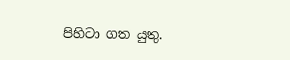පිහිටා ගත යුතු.